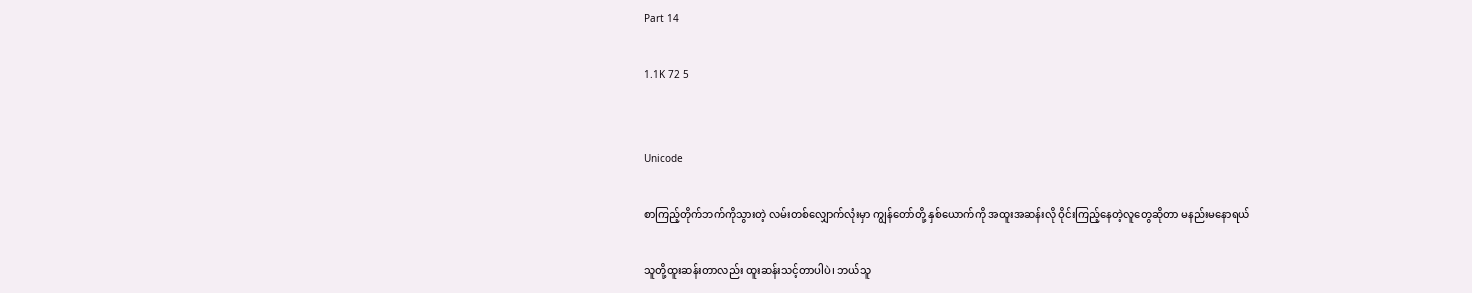Part 14

1.1K 72 5


Unicode

စာကြည့်တိုက်ဘက်ကိုသွားတဲ့ လမ်းတစ်လျှောက်လုံးမှာ ကျွန်တော်တို့ နှစ်ယောက်ကို အထူးအဆန်းလို ဝိုင်းကြည့်နေတဲ့လူတွေဆိုတာ မနည်းမနောရယ်

သူတို့ထူးဆန်းတာလည်း ထူးဆန်းသင့်တာပါပဲ၊ ဘယ်သူ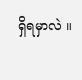ရှိရမှာလဲ ။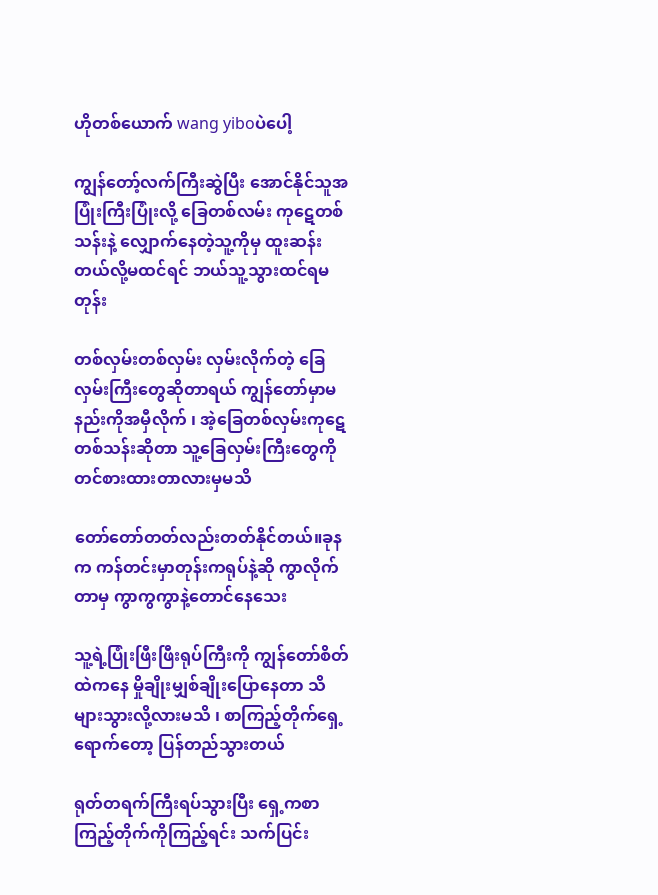ဟိုတစ်ယောက် wang yiboပဲပေါ့

ကျွန်တော့်လက်ကြီးဆွဲပြီး အောင်နိုင်သူအပြုံးကြီးပြုံးလို့ ခြေတစ်လမ်း ကုဋေတစ်သန်းနဲ့ လျှောက်နေတဲ့သူ့ကိုမှ ထူးဆန်းတယ်လို့မထင်ရင် ဘယ်သူ့သွားထင်ရမတုန်း

တစ်လှမ်းတစ်လှမ်း လှမ်းလိုက်တဲ့ ခြေလှမ်းကြီးတွေဆိုတာရယ် ကျွန်တော်မှာမနည်းကိုအမှီလိုက် ၊ အဲ့ခြေတစ်လှမ်းကုဋေတစ်သန်းဆိုတာ သူ့ခြေလှမ်းကြီးတွေကို တင်စားထားတာလားမှမသိ

တော်တော်တတ်လည်းတတ်နိုင်တယ်။ခုနက ကန်တင်းမှာတုန်းကရုပ်နဲ့ဆို ကွာလိုက်တာမှ ကွာကွကွာနဲ့တောင်နေသေး

သူ့ရဲ့ပြုံးဖြီးဖြီးရုပ်ကြီးကို ကျွန်တော်စိတ်ထဲကနေ မှိုချိုးမျှစ်ချိုးပြောနေတာ သိများသွားလို့လားမသိ ၊ စာကြည့်တိုက်ရှေ့ရောက်တော့ ပြန်တည်သွားတယ်

ရုတ်တရက်ကြီးရပ်သွားပြီး ရှေ့ကစာကြည့်တိုက်ကိုကြည့်ရင်း သက်ပြင်း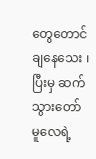တွေတောင်ချနေသေး ၊ ပြီးမှ ဆက်သွားတော်မူလေရဲ့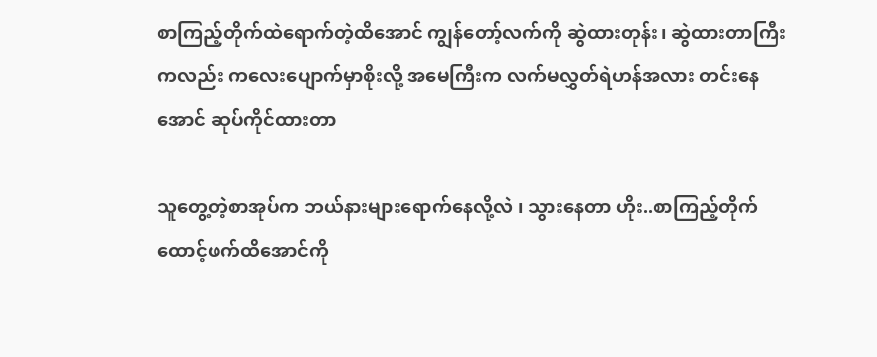စာကြည့်တိုက်ထဲရောက်တဲ့ထိအောင် ကျွန်တော့်လက်ကို ဆွဲထားတုန်း၊ ဆွဲထားတာကြီးကလည်း ကလေးပျောက်မှာစိုးလို့ အမေကြီးက လက်မလွှတ်ရဲဟန်အလား တင်းနေအောင် ဆုပ်ကိုင်ထားတာ

သူတွေ့တဲ့စာအုပ်က ဘယ်နားများရောက်နေလို့လဲ ၊ သွားနေတာ ဟိုး..စာကြည့်တိုက်ထောင့်ဖက်ထိအောင်ကို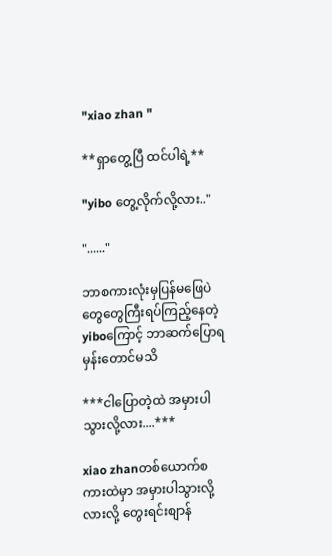"xiao zhan "

**ရှာတွေ့ပြီ ထင်ပါရဲ့**

"yibo တွေ့လိုက်လို့လား.."

"......"

ဘာစကားလုံးမှပြန်မဖြေပဲ တွေတွေကြီးရပ်ကြည့်နေတဲ့ yiboကြောင့် ဘာဆက်ပြောရမှန်းတောင်မသိ

***ငါပြောတဲ့ထဲ အမှားပါသွားလို့လား....***

xiao zhanတစ်ယောက်စကားထဲမှာ အမှားပါသွားလို့လားလို့ တွေးရင်းစျာန်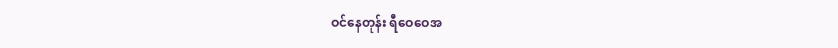ဝင်နေတုန်း ရီဝေဝေအ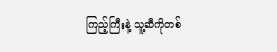ကြည့်ကြီးနဲ့ သူ့ဆီကိုတစ်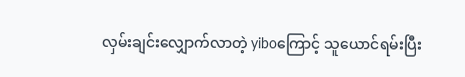လှမ်းချင်းလျှောက်လာတဲ့ yiboကြောင့် သူယောင်ရမ်းပြီး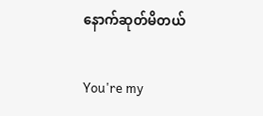နောက်ဆုတ်မိတယ်

You're my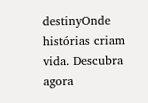destinyOnde histórias criam vida. Descubra agora